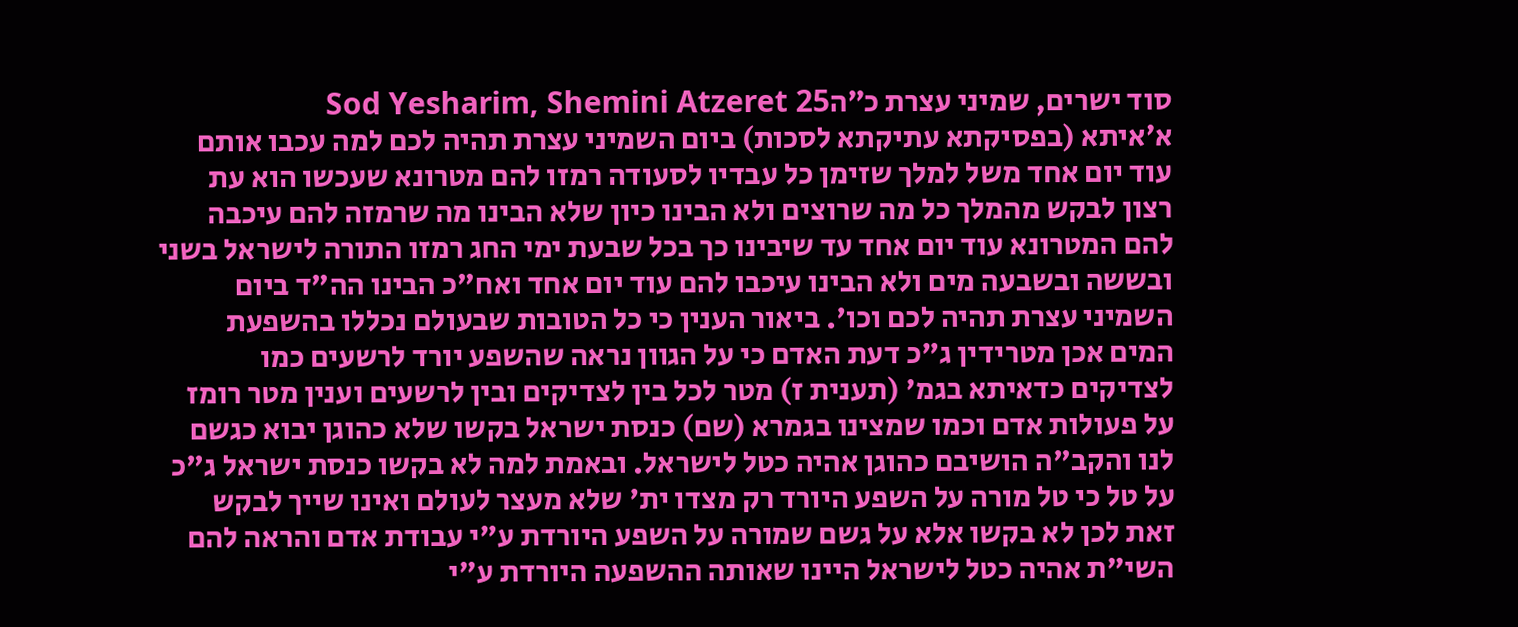סוד ישרים, שמיני עצרת כ״הSod Yesharim, Shemini Atzeret 25
א׳איתא (בפסיקתא עתיקתא לסכות) ביום השמיני עצרת תהיה לכם למה עכבו אותם עוד יום אחד משל למלך שזימן כל עבדיו לסעודה רמזו להם מטרונא שעכשו הוא עת רצון לבקש מהמלך כל מה שרוצים ולא הבינו כיון שלא הבינו מה שרמזה להם עיכבה להם המטרונא עוד יום אחד עד שיבינו כך בכל שבעת ימי החג רמזו התורה לישראל בשני ובששה ובשבעה מים ולא הבינו עיכבו להם עוד יום אחד ואח"כ הבינו הה"ד ביום השמיני עצרת תהיה לכם וכו'. ביאור הענין כי כל הטובות שבעולם נכללו בהשפעת המים אכן מטרידין ג"כ דעת האדם כי על הגוון נראה שהשפע יורד לרשעים כמו לצדיקים כדאיתא בגמ' (תענית ז) מטר לכל בין לצדיקים ובין לרשעים וענין מטר רומז על פעולות אדם וכמו שמצינו בגמרא (שם) כנסת ישראל בקשו שלא כהוגן יבוא כגשם לנו והקב"ה הושיבם כהוגן אהיה כטל לישראל. ובאמת למה לא בקשו כנסת ישראל ג"כ על טל כי טל מורה על השפע היורד רק מצדו ית' שלא מעצר לעולם ואינו שייך לבקש זאת לכן לא בקשו אלא על גשם שמורה על השפע היורדת ע"י עבודת אדם והראה להם השי"ת אהיה כטל לישראל היינו שאותה ההשפעה היורדת ע"י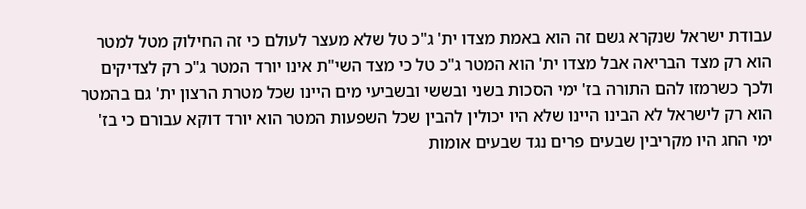עבודת ישראל שנקרא גשם זה הוא באמת מצדו ית' ג"כ טל שלא מעצר לעולם כי זה החילוק מטל למטר הוא רק מצד הבריאה אבל מצדו ית' הוא המטר ג"כ טל כי מצד השי"ת אינו יורד המטר ג"כ רק לצדיקים ולכך כשרמזו להם התורה בז' ימי הסכות בשני ובששי ובשביעי מים היינו שכל מטרת הרצון ית' גם בהמטר הוא רק לישראל לא הבינו היינו שלא היו יכולין להבין שכל השפעות המטר הוא יורד דוקא עבורם כי בז' ימי החג היו מקריבין שבעים פרים נגד שבעים אומות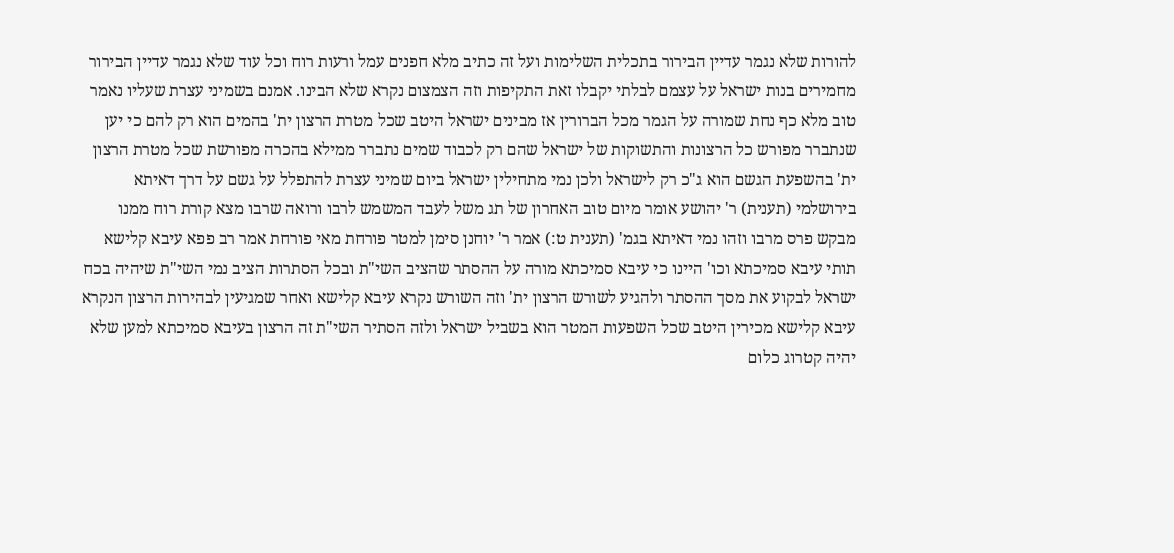להורות שלא נגמר עדיין הבירור בתכלית השלימות ועל זה כתיב מלא חפנים עמל ורעות רוח וכל עוד שלא נגמר עדיין הבירור מחמירים בנות ישראל על עצמם לבלתי יקבלו זאת התקיפות וזה הצמצום נקרא שלא הבינו. אמנם בשמיני עצרת שעליו נאמר טוב מלא כף נחת שמורה על הגמר מכל הברורין אז מבינים ישראל היטב שכל מטרת הרצון ית' בהמים הוא רק להם כי יען שנתברר מפורש כל הרצונות והתשוקות של ישראל שהם רק לכבוד שמים נתברר ממילא בהכרה מפורשת שכל מטרת הרצון ית' בהשפעת הגשם הוא ג"כ רק לישראל ולכן נמי מתחילין ישראל ביום שמיני עצרת להתפלל על גשם על דרך דאיתא בירושלמי (תענית) ר' יהושע אומר מיום טוב האחרון של תג משל לעבד המשמש לרבו ורואה שרבו מצא קורת רוח ממנו מבקש פרס מרבו וזהו נמי דאיתא בגמ' (תענית ט:) אמר ר' יוחנן סימן למטר פורחת מאי פורחת אמר רב פפא עיבא קלישא תותי עיבא סמיכתא וכו' היינו כי עיבא סמיכתא מורה על ההסתר שהציב השי"ת ובכל הסתרות הציב נמי השי"ת שיהיה בכח ישראל לבקוע את מסך ההסתר ולהגיע לשורש הרצון ית' וזה השורש נקרא עיבא קלישא ואחר שמגיעין לבהירות הרצון הנקרא עיבא קלישא מכירין היטב שכל השפעות המטר הוא בשביל ישראל ולזה הסתיר השי"ת זה הרצון בעיבא סמיכתא למען שלא יהיה קטרוג כלום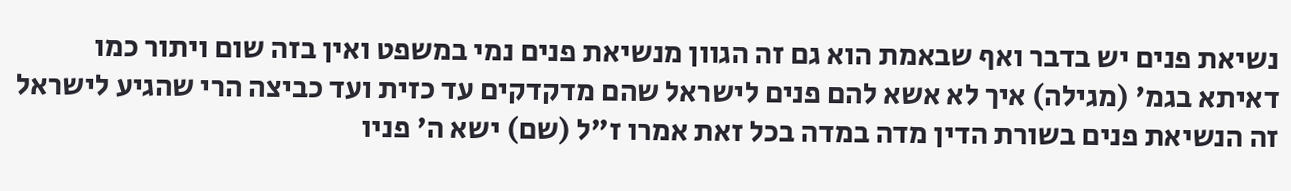נשיאת פנים יש בדבר ואף שבאמת הוא גם זה הגוון מנשיאת פנים נמי במשפט ואין בזה שום ויתור כמו דאיתא בגמ' (מגילה) איך לא אשא להם פנים לישראל שהם מדקדקים עד כזית ועד כביצה הרי שהגיע לישראל זה הנשיאת פנים בשורת הדין מדה במדה בכל זאת אמרו ז"ל (שם) ישא ה' פניו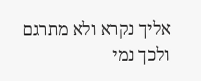אליך נקרא ולא מתרגם ולכך נמי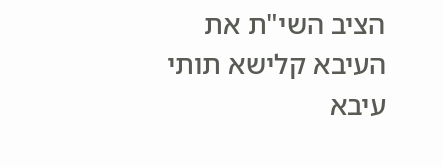הציב השי"ת את העיבא קלישא תותי עיבא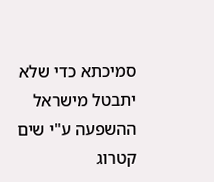סמיכתא כדי שלא יתבטל מישראל ההשפעה ע"י שים קטרוג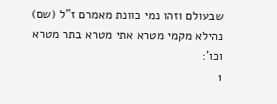שבעולם וזהו נמי כוונת מאמרם ז"ל (שם) נהילא מקמי מטרא אתי מטרא בתר מטרא וכו':
1